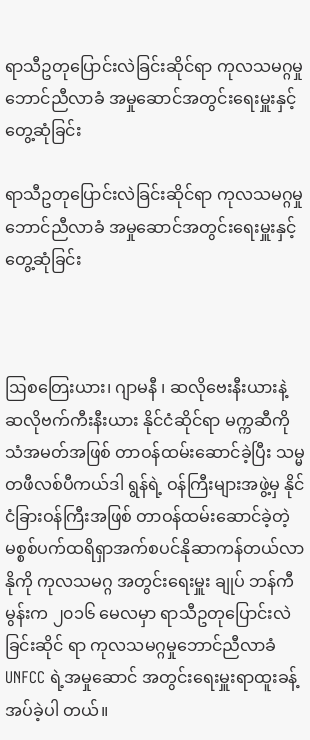ရာသီဥတုပြောင်းလဲခြင်းဆိုင်ရာ ကုလသမဂ္ဂမှုဘောင်ညီလာခံ အမှုဆောင်အတွင်းရေးမှူးနှင့်တွေ့ဆုံခြင်း

ရာသီဥတုပြောင်းလဲခြင်းဆိုင်ရာ ကုလသမဂ္ဂမှုဘောင်ညီလာခံ အမှုဆောင်အတွင်းရေးမှူးနှင့်တွေ့ဆုံခြင်း



ဩစတြေးယား၊ ဂျာမနီ ၊ ဆလိုဗေးနီးယားနဲ့ ဆလိုဗက်ကီးနီးယား နိုင်ငံဆိုင်ရာ မက္ကဆီကို သံအမတ်အဖြစ် တာဝန်ထမ်းဆောင်ခဲ့ပြီး သမ္မတဖီလစ်ပီကယ်ဒါ ရွန်ရဲ့ ဝန်ကြီးများအဖွဲ့မှ နိုင် ငံခြားဝန်ကြီးအဖြစ် တာဝန်ထမ်းဆောင်ခဲ့တဲ့ မစ္စစ်ပက်ထရိရှာအက်စပင်နိုဆာကန်တယ်လာနိုကို ကုလသမဂ္ဂ အတွင်းရေးမှူး ချုပ် ဘန်ကီမွန်းက ၂၀၁၆ မေလမှာ ရာသီဥတုပြောင်းလဲခြင်းဆိုင် ရာ ကုလသမဂ္ဂမှုဘောင်ညီလာခံ UNFCC ရဲ့အမှုဆောင် အတွင်းရေးမှူးရာထူးခန့် အပ်ခဲ့ပါ တယ်။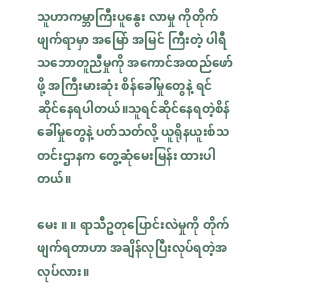သူဟာကမ္ဘာကြီးပူနွေး လာမှု ကိုတိုက် ဖျက်ရာမှာ အမြော် အမြင် ကြီးတဲ့ ပါရီသဘောတူညီမှုကို အကောင်အထည်ဖော်ဖို့ အကြီးမားဆုံး စိန်ခေါ်မှုတွေနဲ့ ရင်ဆိုင်နေရပါတယ်။သူရင်ဆိုင်နေရတဲ့စိန်ခေါ်မှုတွေနဲ့ ပတ်သတ်လို့ ယူရိုနယူးစ်သတင်းဌာနက တွေ့ဆုံမေးမြန်း ထားပါတယ်။

မေး ။ ။ ရာသီဥတုပြောင်းလဲမှုကို တိုက်ဖျက်ရတာဟာ အချိန်လုပြီးလုပ်ရတဲ့အလုပ်လား။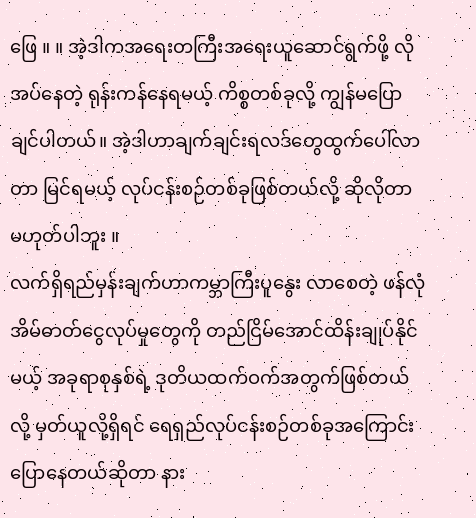ဖြေ ။ ။ အဲ့ဒါကအရေးတကြီးအရေးယူဆောင်ရွက်ဖို့ လိုအပ်နေတဲ့ ရုန်းကန်နေရမယ့် ကိစ္စတစ်ခုလို့ ကျွန်မပြော ချင်ပါတယ်။ အဲ့ဒါဟာချက်ချင်းရလဒ်တွေထွက်ပေါ်လာတာ မြင်ရမယ့် လုပ်ငန်းစဉ်တစ်ခုဖြစ်တယ်လို့ ဆိုလိုတာ မဟုတ်ပါဘူး ။
လက်ရှိရည်မှန်းချက်ဟာကမ္ဘာကြီးပူနွေး လာစေတဲ့ ဖန်လုံအိမ်ဓာတ်ငွေလုပ်မှုတွေကို တည်ငြိမ်အောင်ထိန်းချုပ်နိုင်မယ့် အခုရာစုနှစ်ရဲ့ ဒုတိယထက်ဝက်အတွက်ဖြစ်တယ်လို့ မှတ်ယူလို့ရှိရင် ရေရှည်လုပ်ငန်းစဉ်တစ်ခုအကြောင်းပြောနေတယ်ဆိုတာ နား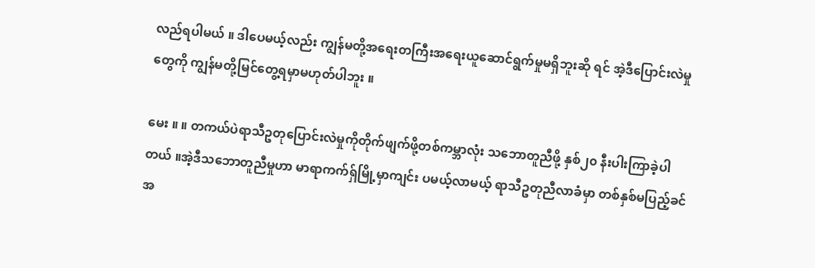လည်ရပါမယ် ။ ဒါပေမယ့်လည်း ကျွန်မတို့အရေးတကြီးအရေးယူဆောင်ရွက်မှုမရှိဘူးဆို ရင် အဲ့ဒီပြောင်းလဲမှုတွေကို ကျွန်မတို့မြင်တွေ့ရမှာမဟုတ်ပါဘူး ။

မေး ။ ။ တကယ်ပဲရာသီဥတုပြောင်းလဲမှုကိုတိုက်ဖျက်ဖို့တစ်ကမ္ဘာလုံး သဘောတူညီဖို့ နှစ်၂၀ နီးပါးကြာခဲ့ပါတယ် ။အဲ့ဒီသဘောတူညီမှုဟာ မာရာကက်ရှ်မြို့မှာကျင်း ပမယ့်လာမယ့် ရာသီဥတုညီလာခံမှာ တစ်နှစ်မပြည့်ခင် အ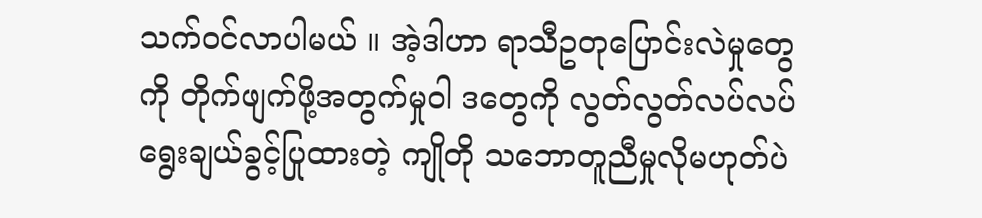သက်ဝင်လာပါမယ် ။ အဲ့ဒါဟာ ရာသီဥတုပြောင်းလဲမှုတွေကို တိုက်ဖျက်ဖို့အတွက်မှုဝါ ဒတွေကို လွတ်လွတ်လပ်လပ်ရွေးချယ်ခွင့်ပြုထားတဲ့ ကျိုတို သဘောတူညီမှုလိုမဟုတ်ပဲ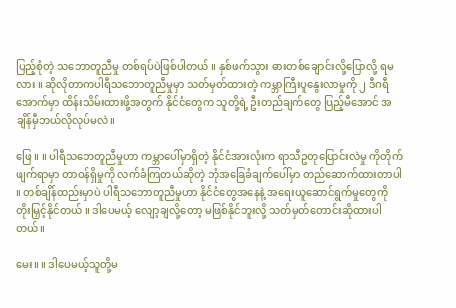ပြည့်စုံတဲ့ သဘောတူညီမှု တစ်ရပ်ပဲဖြစ်ပါတယ် ။ နှစ်ဖက်သွား ဓားတစ်ချောင်းလို့ပြောလို့ ရမလား ။ ဆိုလိုတာကပါရီသဘောတူညီမှုမှာ သတ်မှတ်ထားတဲ့ ကမ္ဘာကြီးပူနွေးလာမှုကို ၂ ဒီဂရီအောက်မှာ ထိန်းသိမ်းထားဖို့အတွက် နိုင်ငံတွေက သူတို့ရဲ့ ဦးတည်ချက်တွေ ပြည့်မီအောင် အချိန်မှီဘယ်လိုလုပ်မလဲ။

ဖြေ ။ ။ ပါရီသဘေတူညီမှုဟာ ကမ္ဘာပေါ်မှာရှိတဲ့ နိုင်ငံအားလုံးက ရာသီဥတုပြောင်းလဲမှု ကိုတိုက်ဖျက်ရာမှာ တာဝန်ရှိမှုကို လက်ခံကြတယ်ဆိုတဲ့ ဘုံအခြေခံချက်ပေါ်မှာ တည်ဆောက်ထားတာပါ ။ တစ်ချိန်ထည်းမှာပဲ ပါရီသဘောတူညီမှုဟာ နိုင်ငံတွေအနေနဲ့ အရေးယူဆောင်ရွက်မှုတွေကို တိုးမြှင့်နိုင်တယ် ။ ဒါပေမယ့် လျော့ချလို့တော့ မဖြစ်နိုင်ဘူးလို့ သတ်မှတ်တောင်းဆိုထားပါတယ်။

မေး။ ။ ဒါပေမယ့်သူတို့မ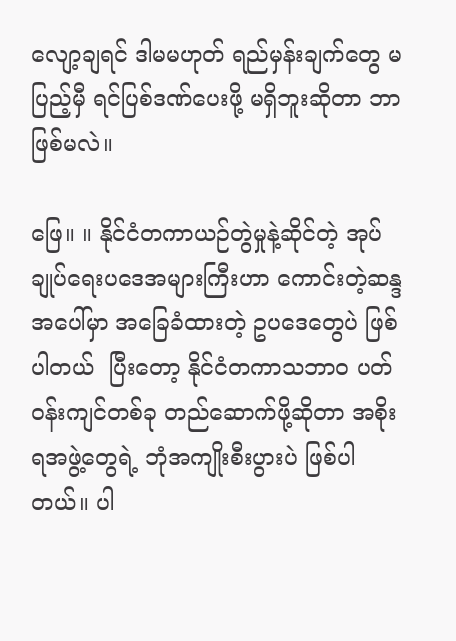လျော့ချရင် ဒါမမဟုတ် ရည်မှန်းချက်တွေ မပြည့်မှီ ရင်ပြစ်ဒဏ်ပေးဖို့ မရှိဘူးဆိုတာ ဘာဖြစ်မလဲ။

ဖြေ။ ။ နိုင်ငံတကာယဉ်တွဲမှုနဲ့ဆိုင်တဲ့ အုပ်ချုပ်ရေးပဒေအများကြီးဟာ ကောင်းတဲ့ဆန္ဒအပေါ်မှာ အခြေခံထားတဲ့ ဥပဒေတွေပဲ ဖြစ်ပါတယ်  ပြီးတော့ နိုင်ငံတကာသဘာ၀ ပတ်ဝန်းကျင်တစ်ခု တည်ဆောက်ဖို့ဆိုတာ အစိုးရအဖွဲ့တွေရဲ့ ဘုံအကျိုးစီးပွားပဲ ဖြစ်ပါတယ်။ ပါ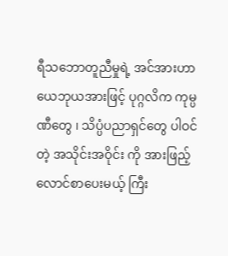ရီသဘောတူညီမှုရဲ့ အင်အားဟာ ယေဘုယအားဖြင့် ပုဂ္ဂလိက ကုမ္ပဏီတွေ ၊ သိပ္ပံပညာရှင်တွေ ပါဝင်တဲ့ အသိုင်းအဝိုင်း ကို အားဖြည့်လောင်စာပေးမယ့် ကြီး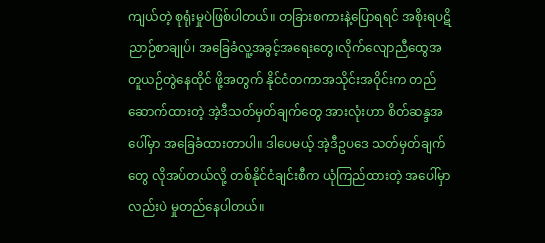ကျယ်တဲ့ စုရုံးမှုပဲဖြစ်ပါတယ်။ တခြားစကားနဲ့ပြောရရင် အစိုးရပဋိညာဉ်စာချုပ်၊ အခြေခံလူ့အခွင့်အရေးတွေ၊လိုက်လျောညီထွေအတူယဉ်တွဲနေထိုင် ဖို့အတွက် နိုင်ငံတကာအသိုင်းအဝိုင်းက တည်ဆောက်ထားတဲ့ အဲ့ဒီသတ်မှတ်ချက်တွေ အားလုံးဟာ စိတ်ဆန္ဒအပေါ်မှာ အခြေခံထားတာပါ။ ဒါပေမယ့် အဲ့ဒီဥပဒေ သတ်မှတ်ချက်တွေ လိုအပ်တယ်လို့ တစ်နိုင်ငံချင်းစီက ယုံကြည်ထားတဲ့ အပေါ်မှာလည်းပဲ မှုတည်နေပါတယ်။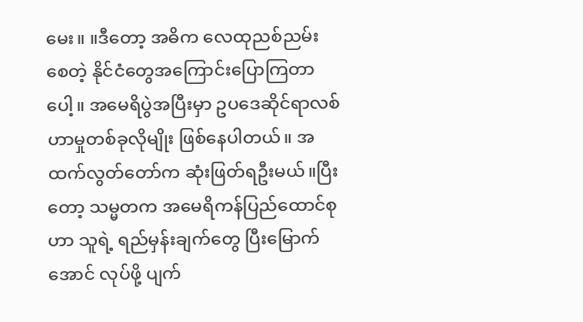မေး။ ။ဒီတော့ အဓိက လေထုညစ်ညမ်းစေတဲ့ နိုင်ငံတွေအကြောင်းပြောကြတာပေါ့။ အမေရိပွဲအပြီးမှာ ဥပဒေဆိုင်ရာလစ်ဟာမှုတစ်ခုလိုမျိုး ဖြစ်နေပါတယ်။ အထက်လွတ်တော်က ဆုံးဖြတ်ရဦးမယ်။ပြီးတော့ သမ္မတက အမေရိကန်ပြည်ထောင်စုဟာ သူရဲ့ ရည်မှန်းချက်တွေ ပြီးမြောက်အောင် လုပ်ဖို့ ပျက်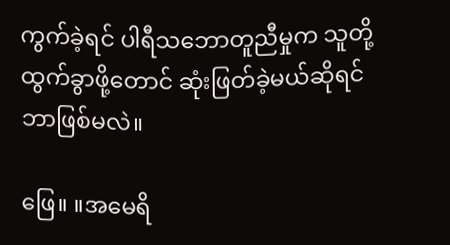ကွက်ခဲ့ရင် ပါရီသဘောတူညီမှုက သူတို့ထွက်ခွာဖို့တောင် ဆုံးဖြတ်ခဲ့မယ်ဆိုရင် ဘာဖြစ်မလဲ။

ဖြေ။ ။အမေရိ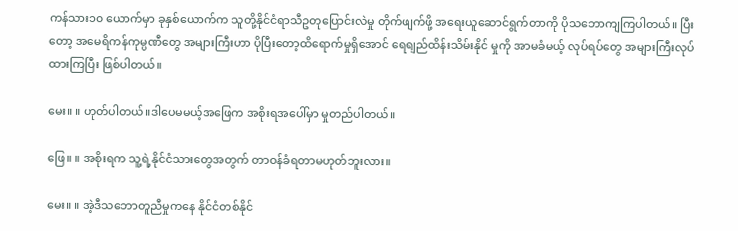ကန်သား၁၀ ယောက်မှာ ခုနှစ်ယောက်က သူတို့နိုင်ငံရာသီဥတုပြောင်းလဲမှု တိုက်ဖျက်ဖို့ အရေးယူဆောင်ရွက်တာကို ပိုသဘောကျကြပါတယ်။ ပြီးတော့ အမေရိကန်ကုမ္ပဏီတွေ အများကြီးဟာ ပိုပြီးတော့ထိရောက်မှုရှိအောင် ရေရျည်ထိန်းသိမ်းနိုင် မှုကို အာမခံမယ့် လုပ်ရပ်တွေ အများကြီးလုပ်ထားကြပြီး ဖြစ်ပါတယ်။

မေး။ ။ ဟုတ်ပါတယ်။ဒါပေမမယ့်အဖြေက အစိုးရအပေါ်မှာ မှုတည်ပါတယ်။

ဖြေ။ ။ အစိုးရက သူ့ရဲ့နိုင်ငံသားတွေအတွက် တာဝန်ခံရတာမဟုတ်ဘူးလား။

မေး။ ။ အဲ့ဒီသဘောတူညီမှုကနေ နိုင်ငံတစ်နိုင်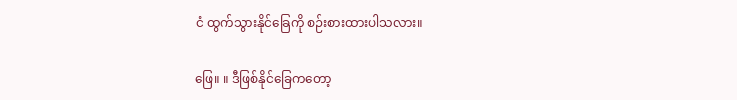ငံ ထွက်သွားနိုင်ခြေကို စဉ်းစားထားပါသလား။

ဖြေ။ ။ ဒီဖြစ်နိုင်ခြေကတော့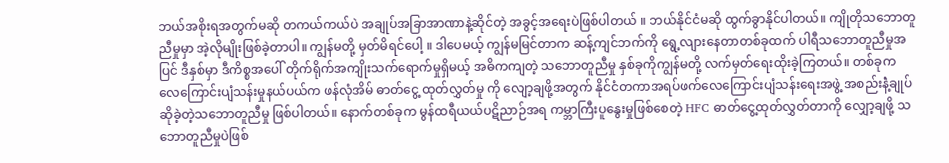ဘယ်အစိုးရအတွက်မဆို တကယ်ကယ်ပဲ အချုပ်အခြာအာဏာနဲ့ဆိုင်တဲ့ အခွင့်အရေးပဲဖြစ်ပါတယ် ။ ဘယ်နိုင်ငံမဆို ထွက်ခွာနိုင်ပါတယ်။ ကျိုတိုသဘောတူညီမှုမှာ အဲ့လိုမျိုးဖြစ်ခဲ့တာပါ။ ကျွန်မတို့ မှတ်မိရင်ပေါ့ ။ ဒါပေမယ့် ကျွန်မမြင်တာက ဆန့်ကျင်ဘက်ကို ရွေ့လျားနေတာတစ်ခုထက် ပါရီသဘောတူညီမှုအပြင် ဒီနှစ်မှာ ဒီကိစ္စအပေါ် တိုက်ရိုက်အကျိုးသက်ရောက်မှုရှိမယ့် အဓိကကျတဲ့ သဘောတူညီမှု နှစ်ခုကိုကျွန်မတို့ လက်မှတ်ရေးထိုးခဲ့ကြတယ်။ တစ်ခုက လေကြောင်းပျံသန်းမှုနယ်ပယ်က ဖန်လုံအိမ် ဓာတ်ငွေ့ ထုတ်လွှတ်မှု ကို လျော့ချဖို့အတွက် နိုင်ငံတကာအရပ်ဖက်လေကြောင်းပျံသန်းရေးအဖွဲ့ အစည်းနဲံ့ချုပ်ဆိုခဲ့တဲ့သဘောတူညီမှု ဖြစ်ပါတယ်။ နောက်တစ်ခုက မွန်ထရီယယ်ပဋိညာဉ်အရ ကမ္ဘာကြီးပူနွေးမှုဖြစ်စေတဲ့ HFC ဓာတ်ငွေ့ထုတ်လွှတ်တာကို လျှော့ချဖို့ သဘောတူညီမှုပဲဖြစ်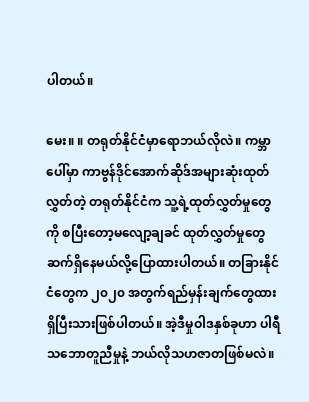ပါတယ်။

မေး။ ။ တရုတ်နိုင်ငံမှာရောဘယ်လိုလဲ။ ကမ္ဘာပေါ်မှာ ကာဗွန်ဒိုင်အောက်ဆိုဒ်အများဆုံးထုတ်လွှတ်တဲ့ တရုတ်နိုင်ငံက သူ့ရဲ့ထုတ်လွှတ်မှုတွေကို စပြီးတော့မလျော့ချခင် ထုတ်လွှတ်မှုတွေဆက်ရှိနေမယ်လို့ပြောထားပါတယ်။ တခြားနိုင်ငံတွေက ၂၀၂၀ အတွက်ရည်မှန်းချက်တွေထားရှိပြီးသားဖြစ်ပါတယ်။ အဲ့ဒီမှုဝါဒနှစ်ခုဟာ ပါရီသဘောတူညီမှုနဲ့ ဘယ်လိုသဟဇာတဖြစ်မလဲ။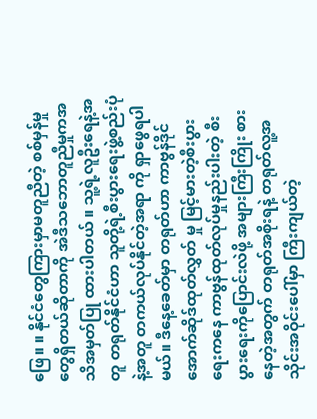ဖြေ။ ။ နိုင်ငံတွေကြားမှာမတူညီတဲ့ စစ်မှန်မှုတွေရှိတယ်ဆိုတာကို အဲဒီသဘောတူညီမှုကအသိအမှတ်ပြု ထားပါတယ် ။ သူ့ရဲ့လူဦးရေနဲ့အတူ တရုတ်နိုင်ငံဟာ သူတို့ရဲ့စီးပွားရေးဖွဲ့စည်းပုံနဲ့အတူ တကယ်လုပ်နိုင်တဲ့အရာ ကို ရှာဖွေရပါမယ်။ ဒီနေ့ခေတ်မှာ တရုတ်ဟာ ကာဗွန်ဒိုင်အောက်ဆိုဒ်ထုတ်လွှတ် မှု မြင့်မားတဲ့စီးပွားရေးကနေ ကာဗွန်ထုတ်လုပ်မှုနည်းပါးတဲ့ စီးပွားရေးကိုပြောင်းလဲဖို့ အများကြီးကြိုး စားနေတဲ့အတွက် တရုတ်အစိုးရနဲ့ တရုတ်လူ့အသိုင်းအဝိုင်းပေါ်မှာ ကြီးကျယ်တဲ့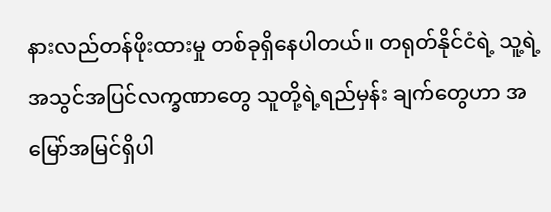နားလည်တန်ဖိုးထားမှု တစ်ခုရှိနေပါတယ်။ တရုတ်နိုင်ငံရဲ့ သူ့ရဲ့အသွင်အပြင်လက္ခဏာတွေ သူတို့ရဲ့ရည်မှန်း ချက်တွေဟာ အမြော်အမြင်ရှိပါ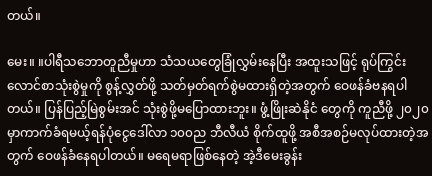တယ်။

မေး။ ။ပါရီသဘောတူညီမှုဟာ သံသယတွေခြုံလွှမ်းနေပြီး အထူးသဖြင့် ရုပ်ကြွင်းလောင်စာသုံးစွဲမှုကို စွန့်လွှတ်ဖို့ သတ်မှတ်ရက်စွဲမထားရှိတဲ့အတွက် ဝေဖန်ခံဗနရပါတယ်။ ပြန်ပြည့်မြဲစွမ်းအင် သုံးစွဲဖို့မပြောထားဘူး။ ဖွံ့ဖြိုးဆဲနိုငံ တွေကို ကူညီဖို့ ၂၀၂၀ မှာကာက်ခံရမယ့်ရန်ပုံငွေဒေါ်လာ ၁၀၀ည ဘီလီယံ စိုက်ထူဖို့ အစီအစဉ်မလုပ်ထားတဲ့အတွက် ဝေဖန်ခံနေရပါတယ်။ မရေမရာဖြစ်နေတဲ့ အဲ့ဒီမေးခွန်း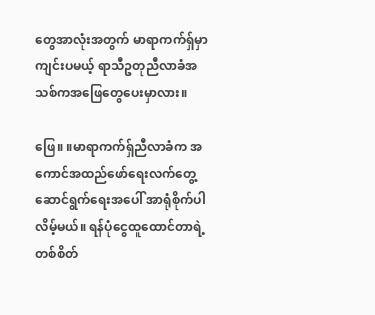တွေအာလုံးအတွက် မာရာကက်ရှ်မှာ ကျင်းပမယ့် ရာသီဥတုညီလာခံအသစ်ကအဖြေတွေပေးမှာလား။

ဖြေ။ ။မာရာကက်ရှ်ညီလာခံက အကောင်အထည်ဖော်ရေးလက်တွေ့ဆောင်ရွက်ရေးအပေါ် အာရုံစိုက်ပါလိမ့်မယ်။ ရန်ပုံငွေထူထောင်တာရဲ့ တစ်စိတ်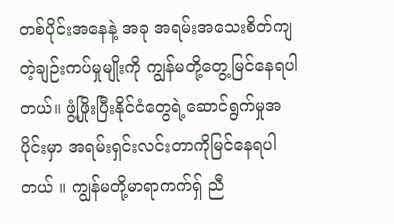တစ်ပိုင်းအနေနဲ့ အခု အရမ်းအသေးစိတ်ကျတဲ့ချဉ်းကပ်မှုမျိုးကို ကျွန်မတို့တွေ့မြင်နေရပါတယ်။ ဖွံ့ဖြိုးပြီးနိုင်ငံတွေရဲ့ဆောင်ရွက်မှုအပိုင်းမှာ အရမ်းရှင်းလင်းတာကိုမြင်နေရပါတယ် ။ ကျွန်မတို့မာရာကက်ရှ် ညီ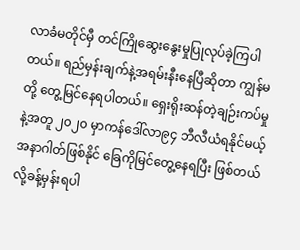လာခံမတိုင်မှီ တင်ကြိုဆွေးနွေးမှုပြုလုပ်ခဲ့ကြပါတယ်။ ရည်မှန်းချက်နဲ့အရမ်းနီးနေပြီဆိုတာ ကျွန်မတို့ တွေ့မြင်နေရပါတယ်။ ရှေးရိုးဆန်တဲ့ချဉ်းကပ်မှုနဲ့အတူ ၂၀၂၀ မှာကန်ဒေါ်လာ၉၄ ဘီလီယံရနိုင်မယ့် အနာဂါတ်ဖြစ်နိုင် ခြေကိုမြင်တွေ့နေရပြီး ဖြစ်တယ်လို့ခန့်မှန်းရပါ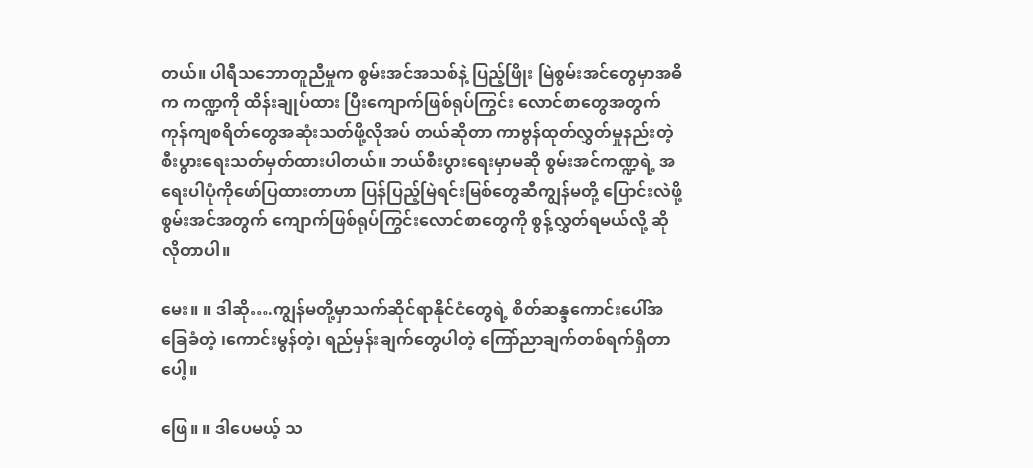တယ်။ ပါရီသဘောတူညီမှုက စွမ်းအင်အသစ်နဲ့ ပြည့်ဖြိုး မြဲစွမ်းအင်တွေမှာအဓိက ကဏ္ဍကို ထိန်းချုပ်ထား ပြီးကျောက်ဖြစ်ရုပ်ကြွင်း လောင်စာတွေအတွက် ကုန်ကျစရိတ်တွေအဆုံးသတ်ဖို့လိုအပ် တယ်ဆိုတာ ကာဗွန်ထုတ်လွှတ်မှုနည်းတဲ့ စီးပွားရေးသတ်မှတ်ထားပါတယ်။ ဘယ်စီးပွားရေးမှာမဆို စွမ်းအင်ကဏ္ဍရဲ့ အရေးပါပုံကိုဖော်ပြထားတာဟာ ပြန်ပြည့်မြဲရင်းမြစ်တွေဆီကျွန်မတို့ ပြောင်းလဲဖို့ စွမ်းအင်အတွက် ကျောက်ဖြစ်ရုပ်ကြွင်းလောင်စာတွေကို စွန့်လွှတ်ရမယ်လို့ ဆိုလိုတာပါ။

မေး။ ။ ဒါဆို….ကျွန်မတို့မှာသက်ဆိုင်ရာနိုင်ငံတွေရဲ့ စိတ်ဆန္ဒကောင်းပေါ်အခြေခံတဲ့ ၊ကောင်းမွန်တဲ့၊ ရည်မှန်းချက်တွေပါတဲ့ ကြော်ညာချက်တစ်ရက်ရှိတာပေါ့။

ဖြေ။ ။ ဒါပေမယ့် သ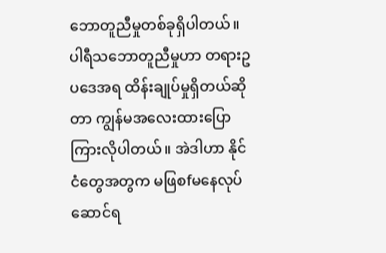ဘောတူညီမှုတစ်ခုရှိပါတယ်။ ပါရီသဘောတူညီမှုဟာ တရားဥပဒေအရ ထိန်းချုပ်မှုရှိတယ်ဆိုတာ ကျွန်မအလေးထားပြောကြားလိုပါတယ်။ အဲဒါဟာ နိုင်ငံတွေအတွက မဖြစfမနေလုပ်ဆောင်ရ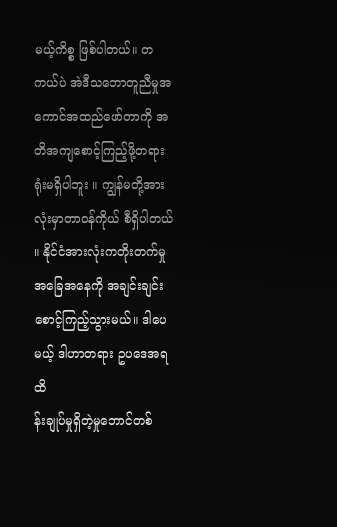မယ့်ကိစ္စ ဖြစ်ပါတယ်။ တကယ်ပဲ အဲဒီသဘောတူညီမှုအကောင်အထည်ဖော်တာကို အတိအကျစောင့်ကြည့်ဖို့တရားရုံးမရှိပါဘူး ။ ကျွန်မတို့အားလုံးမှာတာဝန်ကိုယ် စီရှိပါတယ် ။ နိုင်ငံအားလုံးကတိုးတက်မှု အခြေအနေကို အချင်းချင်းစောင့်ကြည့်သွားမယ်။ ဒါပေမယ့် ဒါဟာတရား ဥပဒေအရ ထိ
န်းချုပ်မှုရှိတဲ့မှုဘောင်တစ်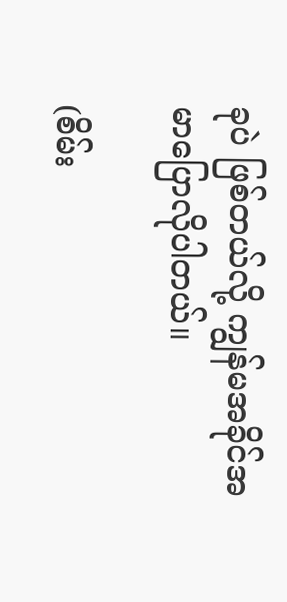ခုပဲ ဖြစ်တယ်လို့ ကျွန်မအခိုင်အမာပြောလိုပါတယ်။

(စိမ်း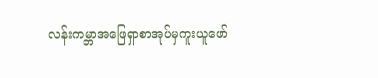လန်းကမ္ဘာအဖြေရှာစာအုပ်မှကူးယူဖော်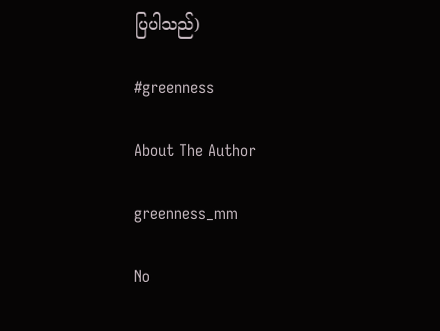ပြပါသည်)

#greenness

About The Author

greenness_mm

No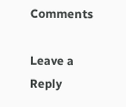Comments

Leave a Reply